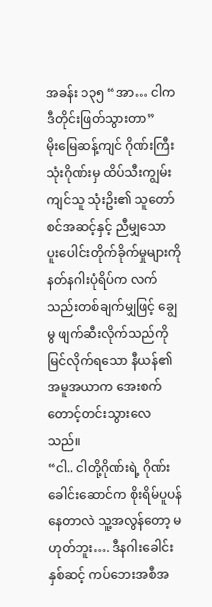အခန်း ၁၃၅ “အာ… ငါက ဒီတိုင်းဖြတ်သွားတာ”
မိုးမြေဆန့်ကျင် ဂိုဏ်းကြီးသုံးဂိုဏ်းမှ ထိပ်သီးကျွမ်းကျင်သူ သုံးဥိး၏ သူတော်စင်အဆင့်နှင့် ညီမျှသော ပူးပေါင်းတိုက်ခိုက်မှုများကို နတ်နဂါးပုံရိပ်က လက်သည်းတစ်ချက်မျှဖြင့် ချွေမွ ဖျက်ဆီးလိုက်သည်ကို မြင်လိုက်ရသော နီယန်၏ အမူအယာက အေးစက်တောင့်တင်းသွားလေသည်။
“ငါ.. ငါတို့ဂိုဏ်းရဲ့ ဂိုဏ်းခေါင်းဆောင်က စိုးရိမ်ပူပန်နေတာလဲ သူ့အလွန်တော့ မဟုတ်ဘူး…. ဒီနဂါးခေါင်းနှစ်ဆင့် ကပ်ဘေးအစီအ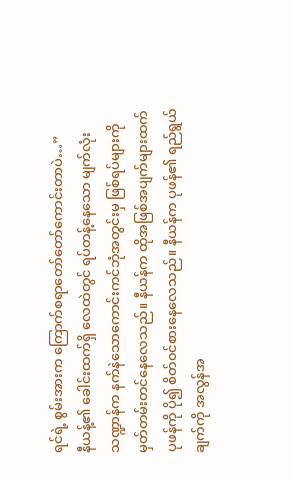ရင်ရဲ့ စွမ်းအားက ကြောက်စရာတော်တော်ကောင်းတာပဲ…”
နီယန့်၏ ခေါင်းထက်ရှိ လေထဲတွင် ရပ်တန့်နေသော မျက်လုံးသဏ္ဍာန်က နက်နဲသောကောင်းကင်ဘုံအတွင်းမှ ဖြစ်ရပ်များကို မှတ်တမ်းတင်နေလေသည်။ နီယန်က ထိုအဖြစ်အပျက်များထက် ပုဖန်ကို ပို၍ စိတ်၀င်စားနေလေသည်။ နီယန်က ပုဖန်၏ ရည်ရွယ်ချက်ကို အလွန်အ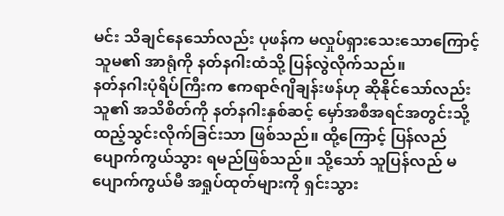မင်း သိချင်နေသော်လည်း ပုဖန်က မလှုပ်ရှားသေးသောကြောင့် သူမ၏ အာရုံကို နတ်နဂါးထံသို့ ပြန်လွဲလိုက်သည်။
နတ်နဂါးပုံရိပ်ကြီးက ဧကရာဇ်ဂျိချန်းဖန်ဟု ဆိုနိုင်သော်လည်း သူ၏ အသိစိတ်ကို နတ်နဂါးနှစ်ဆင့် မှော်အစီအရင်အတွင်းသို့ ထည့်သွင်းလိုက်ခြင်းသာ ဖြစ်သည်။ ထို့ကြောင့် ပြန်လည်ပျောက်ကွယ်သွား ရမည်ဖြစ်သည်။ သို့သော် သူပြန်လည် မပျောက်ကွယ်မီ အရှုပ်ထုတ်များကို ရှင်းသွား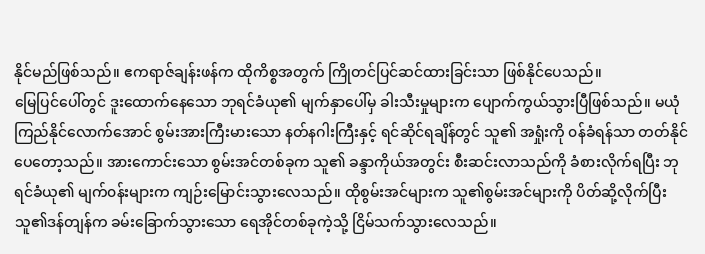နိုင်မည်ဖြစ်သည်။ ဧကရာဇ်ချန်းဖန်က ထိုကိစ္စအတွက် ကြိုတင်ပြင်ဆင်ထားခြင်းသာ ဖြစ်နိုင်ပေသည်။
မြေပြင်ပေါ်တွင် ဒူးထောက်နေသော ဘုရင်ခံယု၏ မျက်နှာပေါ်မှ ခါးသီးမှုများက ပျောက်ကွယ်သွားပြီဖြစ်သည်။ မယုံကြည်နိုင်လောက်အောင် စွမ်းအားကြီးမားသော နတ်နဂါးကြီးနှင့် ရင်ဆိုင်ရချိန်တွင် သူ၏ အရှုံးကို ၀န်ခံရန်သာ တတ်နိုင်ပေတော့သည်။ အားကောင်းသော စွမ်းအင်တစ်ခုက သူ၏ ခန္ဒာကိုယ်အတွင်း စီးဆင်းလာသည်ကို ခံစားလိုက်ရပြီး ဘုရင်ခံယု၏ မျက်၀န်းများက ကျဉ်းမြောင်းသွားလေသည်။ ထိုစွမ်းအင်များက သူ၏စွမ်းအင်များကို ပိတ်ဆို့လိုက်ပြီး သူ၏ဒန်တျန်က ခမ်းခြောက်သွားသော ရေအိုင်တစ်ခုကဲ့သို့ ငြိမ်သက်သွားလေသည်။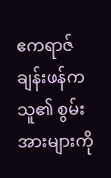ဧကရာဇ်ချန်းဖန်က သူ၏ စွမ်းအားများကို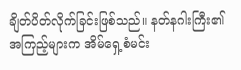ချိတ်ပိတ်လိုက်ခြင်းဖြစ်သည်။ နတ်နဂါးကြီး၏ အကြည့်များက အိမ်ရှေ့စံမင်း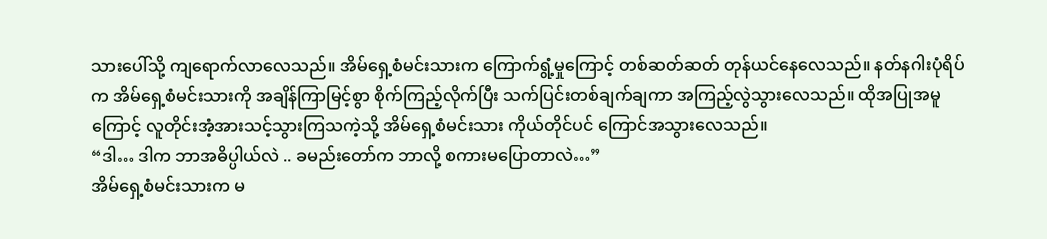သားပေါ်သို့ ကျရောက်လာလေသည်။ အိမ်ရှေ့စံမင်းသားက ကြောက်ရွံ့မှုကြောင့် တစ်ဆတ်ဆတ် တုန်ယင်နေလေသည်။ နတ်နဂါးပုံရိပ်က အိမ်ရှေ့စံမင်းသားကို အချိန်ကြာမြင့်စွာ စိုက်ကြည့်လိုက်ပြီး သက်ပြင်းတစ်ချက်ချကာ အကြည့်လွဲသွားလေသည်။ ထိုအပြုအမူကြောင့် လူတိုင်းအံ့အားသင့်သွားကြသကဲ့သို့ အိမ်ရှေ့စံမင်းသား ကိုယ်တိုင်ပင် ကြောင်အသွားလေသည်။
“ဒါ… ဒါက ဘာအဓိပ္ပါယ်လဲ .. ခမည်းတော်က ဘာလို့ စကားမပြောတာလဲ…”
အိမ်ရှေ့စံမင်းသားက မ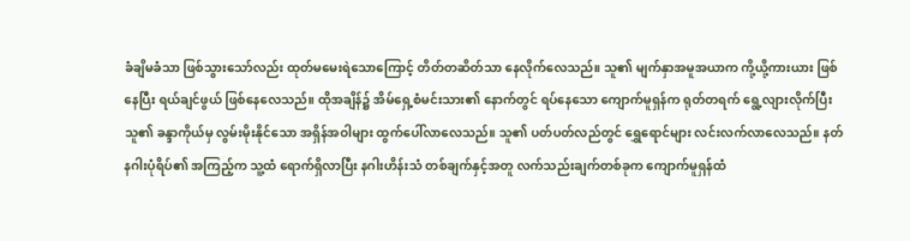ခံချိမခံသာ ဖြစ်သွားသော်လည်း ထုတ်မမေးရဲသောကြောင့် တိတ်တဆိတ်သာ နေလိုက်လေသည်။ သူ၏ မျက်နှာအမူအယာက ကို့ယို့ကားယား ဖြစ်နေပြီး ရယ်ချင်ဖွယ် ဖြစ်နေလေသည်။ ထိုအချိန်၌ အိမ်ရှေ့စံမင်းသား၏ နောက်တွင် ရပ်နေသော ကျောက်မူရှန်က ရုတ်တရက် ရွေ့လျားလိုက်ပြီး သူ၏ ခန္ဒာကိုယ်မှ လွမ်းမိုးနိုင်သော အရှိန်အဝါများ ထွက်ပေါ်လာလေသည်။ သူ၏ ပတ်ပတ်လည်တွင် ရွှေရောင်များ လင်းလက်လာလေသည်။ နတ်နဂါးပုံရိပ်၏ အကြည့်က သူ့ထံ ရောက်ရှိလာပြီး နဂါးဟိန်းသံ တစ်ချက်နှင့်အတူ လက်သည်းချက်တစ်ခုက ကျောက်မူရှန်ထံ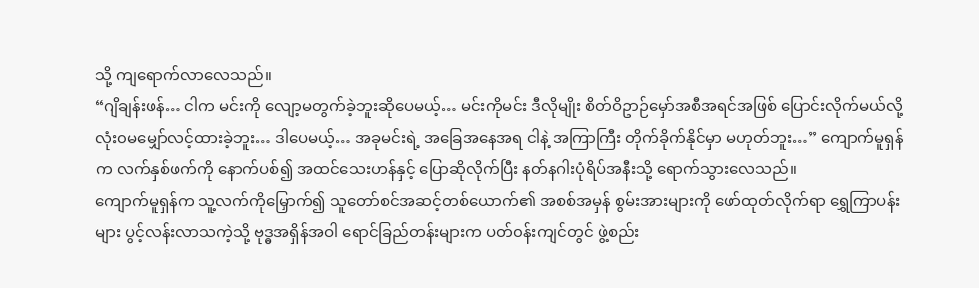သို့ ကျရောက်လာလေသည်။
“ဂျိချန်းဖန်… ငါက မင်းကို လျော့မတွက်ခဲ့ဘူးဆိုပေမယ့်… မင်းကိုမင်း ဒီလိုမျိုး စိတ်ဝိဥာဉ်မှော်အစီအရင်အဖြစ် ပြောင်းလိုက်မယ်လို့ လုံး၀မမျှော်လင့်ထားခဲ့ဘူး… ဒါပေမယ့်… အခုမင်းရဲ့ အခြေအနေအရ ငါနဲ့ အကြာကြီး တိုက်ခိုက်နိုင်မှာ မဟုတ်ဘူး…” ကျောက်မူရှန်က လက်နှစ်ဖက်ကို နောက်ပစ်၍ အထင်သေးဟန်နှင့် ပြောဆိုလိုက်ပြီး နတ်နဂါးပုံရိပ်အနီးသို့ ရောက်သွားလေသည်။
ကျောက်မူရှန်က သူ့လက်ကိုမြှောက်၍ သူတော်စင်အဆင့်တစ်ယောက်၏ အစစ်အမှန် စွမ်းအားများကို ဖော်ထုတ်လိုက်ရာ ရွှေကြာပန်းများ ပွင့်လန်းလာသကဲ့သို့ ဗုဒ္ဓအရှိန်အဝါ ရောင်ခြည်တန်းများက ပတ်၀န်းကျင်တွင် ဖွဲ့စည်း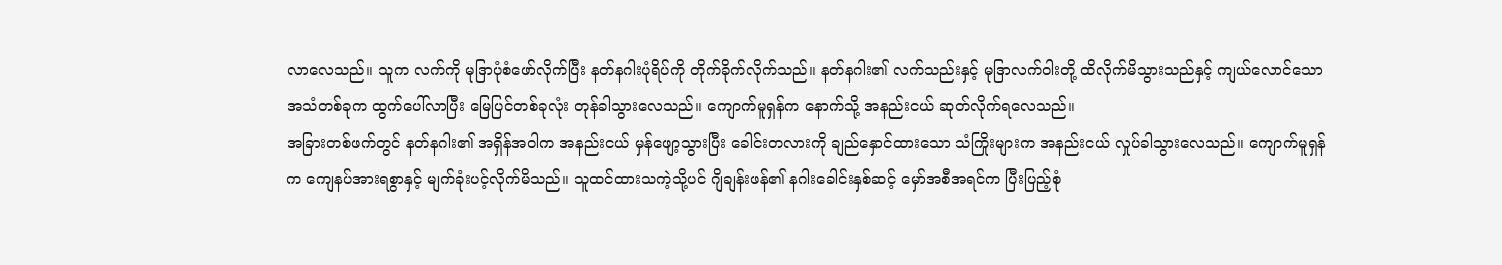လာလေသည်။ သူက လက်ကို မုဒြာပုံစံဖော်လိုက်ပြီး နတ်နဂါးပုံရိပ်ကို တိုက်ခိုက်လိုက်သည်။ နတ်နဂါး၏ လက်သည်းနှင့် မုဒြာလက်ဝါးတို့ ထိလိုက်မိသွားသည်နှင့် ကျယ်လောင်သော အသံတစ်ခုက ထွက်ပေါ်လာပြီး မြေပြင်တစ်ခုလုံး တုန်ခါသွားလေသည်။ ကျောက်မူရှန်က နောက်သို့ အနည်းငယ် ဆုတ်လိုက်ရလေသည်။
အခြားတစ်ဖက်တွင် နတ်နဂါး၏ အရှိန်အဝါက အနည်းငယ် မှန်ဖျော့သွားပြီး ခေါင်းတလားကို ချည်နှောင်ထားသော သံကြိုးများက အနည်းငယ် လှုပ်ခါသွားလေသည်။ ကျောက်မူရှန်က ကျေနပ်အားရစွာနှင့် မျက်ခုံးပင့်လိုက်မိသည်။ သူထင်ထားသကဲ့သို့ပင် ဂျိချန်းဖန်၏ နဂါးခေါင်းနှစ်ဆင့် မှော်အစီအရင်က ပြီးပြည့်စုံ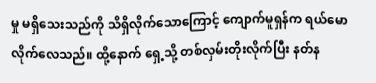မှု မရှိသေးသည်ကို သိရှိလိုက်သောကြောင့် ကျောက်မူရှန်က ရယ်မောလိုက်လေသည်။ ထို့နောက် ရှေ့သို့ တစ်လှမ်းတိုးလိုက်ပြီး နတ်န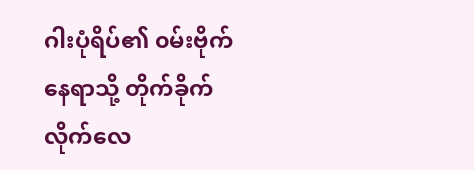ဂါးပုံရိပ်၏ ၀မ်းဗိုက်နေရာသို့ တိုက်ခိုက်လိုက်လေ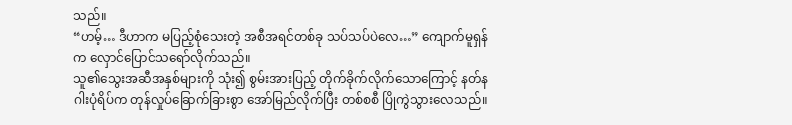သည်။
“ဟမ့်… ဒီဟာက မပြည့်စုံသေးတဲ့ အစီအရင်တစ်ခု သပ်သပ်ပဲလေ…” ကျောက်မူရှန်က လှောင်ပြောင်သရော်လိုက်သည်။
သူ၏သွေးအဆီအနှစ်များကို သုံး၍ စွမ်းအားပြည့် တိုက်ခိုက်လိုက်သောကြောင့် နတ်နဂါးပုံရိပ်က တုန်လှုပ်ခြောက်ခြားစွာ အော်မြည်လိုက်ပြီး တစ်စစီ ပြိုကွဲသွားလေသည်။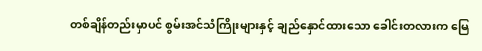တစ်ချိန်တည်းမှာပင် စွမ်းအင်သံကြိုးများနှင့် ချည်နှောင်ထားသော ခေါင်းတလားက မြေ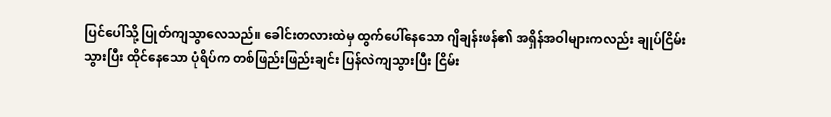ပြင်ပေါ်သို့ ပြုတ်ကျသွာလေသည်။ ခေါင်းတလားထဲမှ ထွက်ပေါ်နေသော ဂျိချန်းဖန်၏ အရှိန်အဝါများကလည်း ချုပ်ငြိမ်းသွားပြီး ထိုင်နေသော ပုံရိပ်က တစ်ဖြည်းဖြည်းချင်း ပြန်လဲကျသွားပြီး ငြိမ်း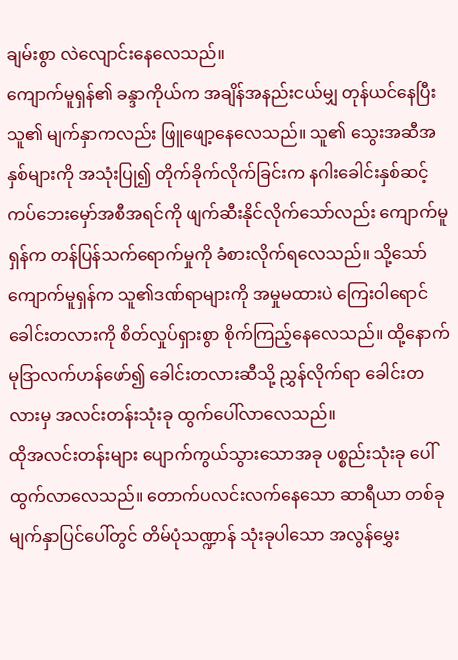ချမ်းစွာ လဲလျောင်းနေလေသည်။
ကျောက်မူရှန်၏ ခန္ဒာကိုယ်က အချိန်အနည်းငယ်မျှ တုန်ယင်နေပြီး သူ၏ မျက်နှာကလည်း ဖြူဖျော့နေလေသည်။ သူ၏ သွေးအဆီအနှစ်များကို အသုံးပြု၍ တိုက်ခိုက်လိုက်ခြင်းက နဂါးခေါင်းနှစ်ဆင့် ကပ်ဘေးမှော်အစီအရင်ကို ဖျက်ဆီးနိုင်လိုက်သော်လည်း ကျောက်မူရှန်က တန်ပြန်သက်ရောက်မှုကို ခံစားလိုက်ရလေသည်။ သို့သော် ကျောက်မူရှန်က သူ၏ဒဏ်ရာများကို အမှုမထားပဲ ကြေးဝါရောင်ခေါင်းတလားကို စိတ်လှုပ်ရှားစွာ စိုက်ကြည့်နေလေသည်။ ထို့နောက် မုဒြာလက်ဟန်ဖော်၍ ခေါင်းတလားဆီသို့ ညွှန်လိုက်ရာ ခေါင်းတလားမှ အလင်းတန်းသုံးခု ထွက်ပေါ်လာလေသည်။
ထိုအလင်းတန်းများ ပျောက်ကွယ်သွားသောအခု ပစ္စည်းသုံးခု ပေါ်ထွက်လာလေသည်။ တောက်ပလင်းလက်နေသော ဆာရီယာ တစ်ခု မျက်နှာပြင်ပေါ်တွင် တိမ်ပုံသဏ္ဍာန် သုံးခုပါသော အလွန်မွှေး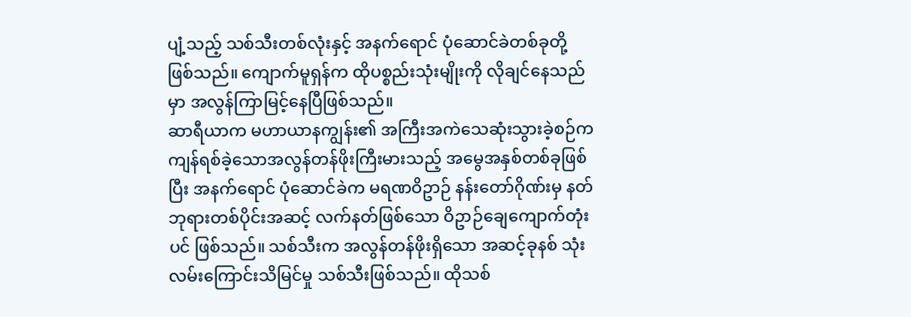ပျံ့သည့် သစ်သီးတစ်လုံးနှင့် အနက်ရောင် ပုံဆောင်ခဲတစ်ခုတို့ ဖြစ်သည်။ ကျောက်မူရှန်က ထိုပစ္စည်းသုံးမျိုးကို လိုချင်နေသည်မှာ အလွန်ကြာမြင့်နေပြီဖြစ်သည်။
ဆာရီယာက မဟာယာနကျွန်း၏ အကြီးအကဲသေဆုံးသွားခဲ့စဉ်က ကျန်ရစ်ခဲ့သောအလွန်တန်ဖိုးကြီးမားသည့် အမွေအနှစ်တစ်ခုဖြစ်ပြီး အနက်ရောင် ပုံဆောင်ခဲက မရဏဝိဥာဉ် နန်းတော်ဂိုဏ်းမှ နတ်ဘုရားတစ်ပိုင်းအဆင့် လက်နတ်ဖြစ်သော ဝိဥာဉ်ချေကျောက်တုံးပင် ဖြစ်သည်။ သစ်သီးက အလွန်တန်ဖိုးရှိသော အဆင့်ခုနစ် သုံးလမ်းကြောင်းသိမြင်မှု သစ်သီးဖြစ်သည်။ ထိုသစ်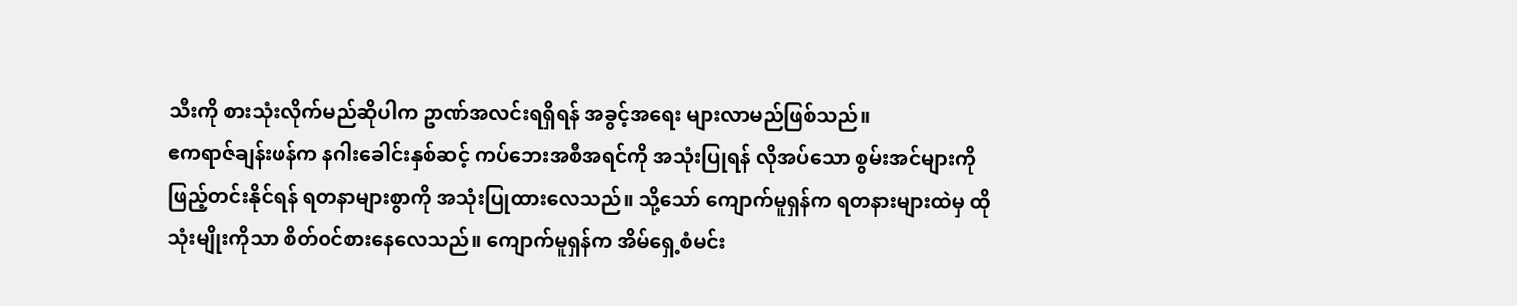သီးကို စားသုံးလိုက်မည်ဆိုပါက ဥာဏ်အလင်းရရှိရန် အခွင့်အရေး များလာမည်ဖြစ်သည်။
ဧကရာဇ်ချန်းဖန်က နဂါးခေါင်းနှစ်ဆင့် ကပ်ဘေးအစီအရင်ကို အသုံးပြုရန် လိုအပ်သော စွမ်းအင်များကို ဖြည့်တင်းနိုင်ရန် ရတနာများစွာကို အသုံးပြုထားလေသည်။ သို့သော် ကျောက်မူရှန်က ရတနားများထဲမှ ထိုသုံးမျိုးကိုသာ စိတ်၀င်စားနေလေသည်။ ကျောက်မူရှန်က အိမ်ရှေ့စံမင်း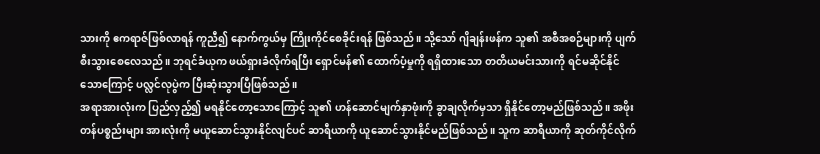သားကို ဧကရာဇ်ဖြစ်လာရန် ကူညီ၍ နောက်ကွယ်မှ ကြိုးကိုင်စေခိုင်းရန် ဖြစ်သည်။ သို့သော် ဂျိချန်းဖန်က သူ၏ အစီအစဉ်များကို ပျက်စီးသွားစေလေသည်။ ဘုရင်ခံယုက ဖယ်ရှားခံလိုက်ရပြီး ရှောင်မန်၏ ထောက်ပံ့မှုကို ရရှိထားသော တတိယမင်းသားကို ရင်မဆိုင်နိုင်သောကြောင့် ပလ္လင်လုပွဲက ပြီးဆုံးသွားပြီဖြစ်သည်။
အရာအားလုံးက ပြည်လှည့်၍ မရနိုင်တော့သောကြောင့် သူ၏ ဟန်ဆောင်မျက်နှာဖုံးကို ခွာချလိုက်မှသာ ရှိနိုင်တော့မည်ဖြစ်သည်။ အဖိုးတန်ပစ္စည်းများ အားလုံးကို မယူဆောင်သွားနိုင်လျင်ပင် ဆာရီယာကို ယူဆောင်သွားနိုင်မည်ဖြစ်သည်။ သူက ဆာရီယာကို ဆုတ်ကိုင်လိုက်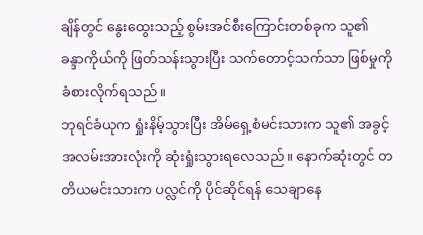ချိန်တွင် နွေးထွေးသည့် စွမ်းအင်စီးကြောင်းတစ်ခုက သူ၏ ခန္ဒာကိုယ်ကို ဖြတ်သန်းသွားပြီး သက်တောင့်သက်သာ ဖြစ်မှုကို ခံစားလိုက်ရသည်။
ဘုရင်ခံယုက ရှုံးနိမ့်သွားပြီး အိမ်ရှေ့စံမင်းသားက သူ၏ အခွင့်အလမ်းအားလုံးကို ဆုံးရှုံးသွားရလေသည်။ နောက်ဆုံးတွင် တတိယမင်းသားက ပလ္လင်ကို ပိုင်ဆိုင်ရန် သေချာနေ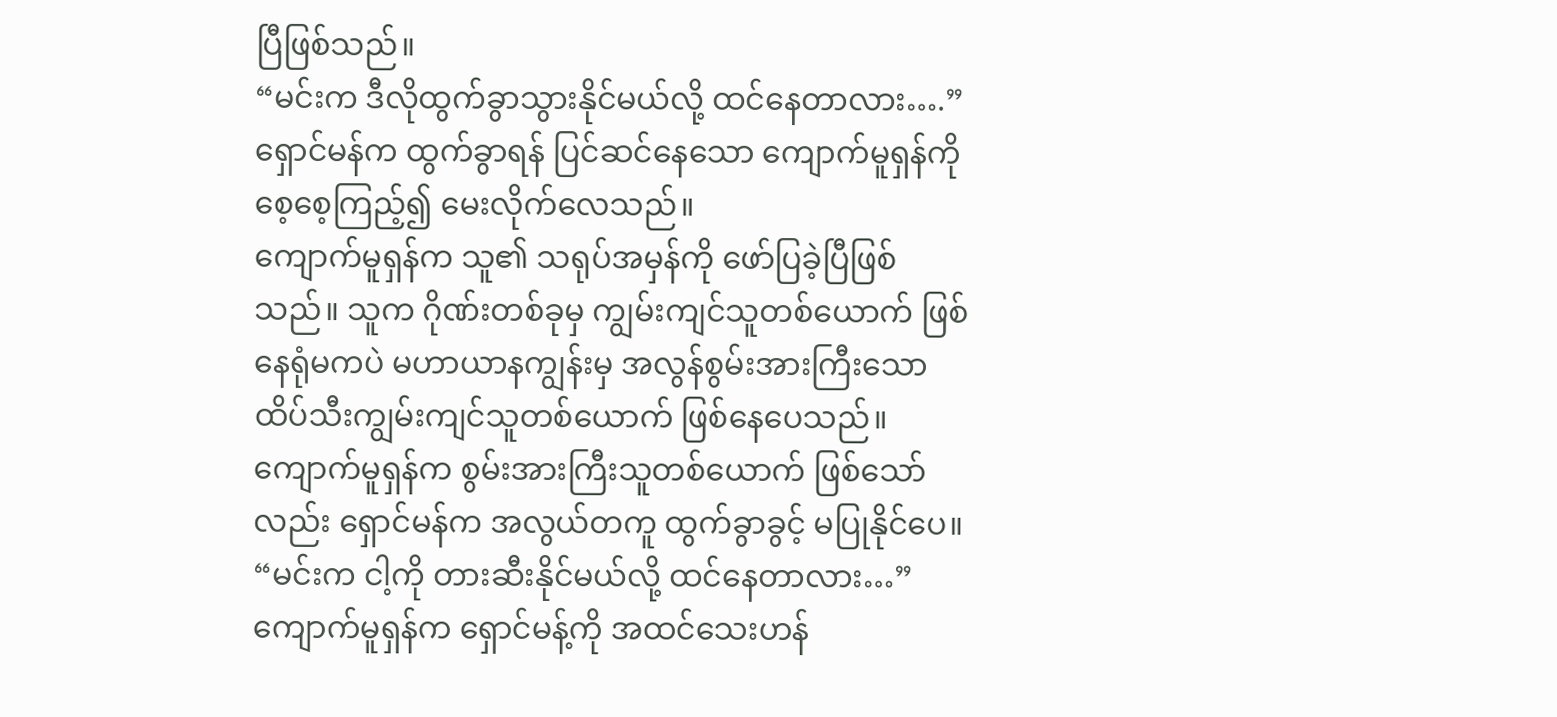ပြီဖြစ်သည်။
“မင်းက ဒီလိုထွက်ခွာသွားနိုင်မယ်လို့ ထင်နေတာလား….” ရှောင်မန်က ထွက်ခွာရန် ပြင်ဆင်နေသော ကျောက်မူရှန်ကို စေ့စေ့ကြည့်၍ မေးလိုက်လေသည်။
ကျောက်မူရှန်က သူ၏ သရုပ်အမှန်ကို ဖော်ပြခဲ့ပြီဖြစ်သည်။ သူက ဂိုဏ်းတစ်ခုမှ ကျွမ်းကျင်သူတစ်ယောက် ဖြစ်နေရုံမကပဲ မဟာယာနကျွန်းမှ အလွန်စွမ်းအားကြီးသော ထိပ်သီးကျွမ်းကျင်သူတစ်ယောက် ဖြစ်နေပေသည်။ ကျောက်မူရှန်က စွမ်းအားကြီးသူတစ်ယောက် ဖြစ်သော်လည်း ရှောင်မန်က အလွယ်တကူ ထွက်ခွာခွင့် မပြုနိုင်ပေ။
“မင်းက ငါ့ကို တားဆီးနိုင်မယ်လို့ ထင်နေတာလား…” ကျောက်မူရှန်က ရှောင်မန့်ကို အထင်သေးဟန်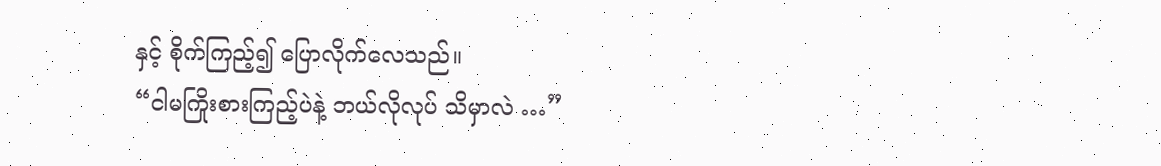နှင့် စိုက်ကြည့်၍ ပြောလိုက်လေသည်။
“ငါမကြိုးစားကြည့်ပဲနဲ့ ဘယ်လိုလုပ် သိမှာလဲ …”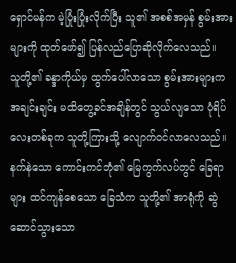ရှောင်မန်က မဲ့ပြုံးပြုံးလိုက်ပြီး သူ၏ အစစ်အမှန် စွမ်းအားများကို ထုတ်ဖော်၍ ပြန်လည်ပြောဆိုလိုက်လေသည်။
သူတို့၏ ခန္ဒာကိုယ်မှ ထွက်ပေါ်လာသော စွမ်းအားများက အချင်းချင်း မထိတွေ့ခင်အချိန်တွင် သွယ်လျသော ပုံရိပ်လေးတစ်ခုက သူတို့ကြားသို့ လျောက်၀င်လာလေသည်။ နက်နဲသော ကောင်းကင်ဘုံ၏ မြေကွက်လပ်တွင် ခြေရာများ ထင်ကျန်စေသော ခြေသံက သူတို့၏ အာရုံကို ဆွဲဆောင်သွားသော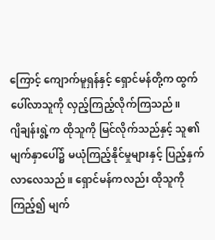ကြောင့် ကျောက်မူရှန်နှင့် ရှောင်မန်တို့က ထွက်ပေါ်လာသူကို လှည့်ကြည့်လိုက်ကြသည်။
ဂျိချန်းရွဲ့က ထိုသူကို မြင်လိုက်သည်နှင့် သူ၏ မျက်နှာပေါ်၌ မယုံကြည့်နိုင်မှုများနှင့် ပြည့်နှက်လာလေသည်။ ရှောင်မန်ကလည်း ထိုသူကို ကြည့်၍ မျက်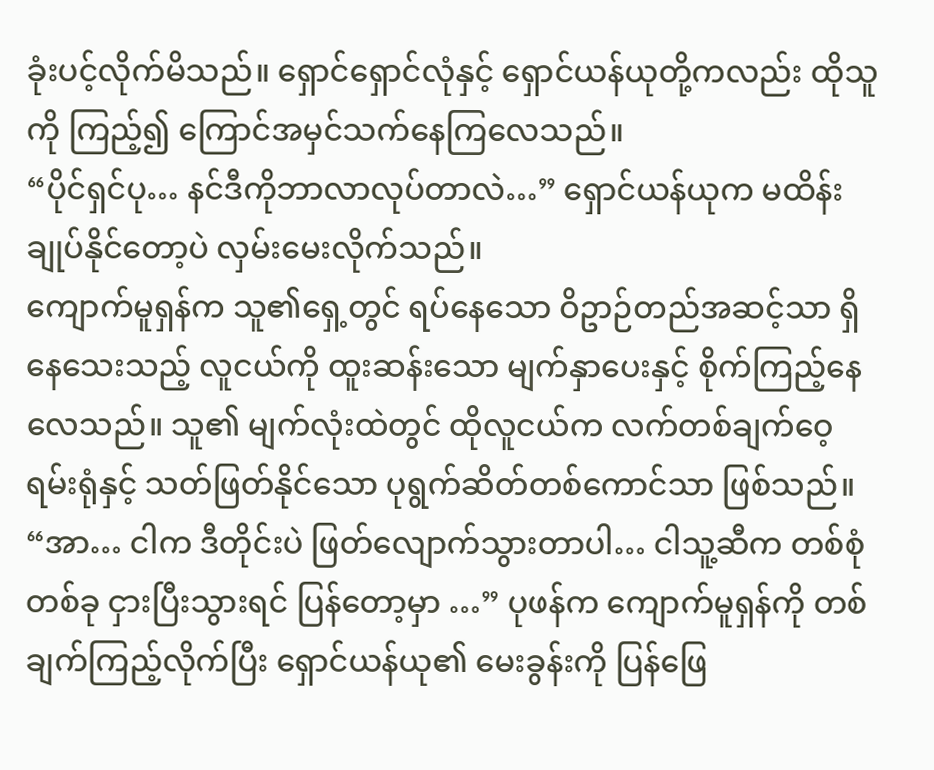ခုံးပင့်လိုက်မိသည်။ ရှောင်ရှောင်လုံနှင့် ရှောင်ယန်ယုတို့ကလည်း ထိုသူကို ကြည့်၍ ကြောင်အမှင်သက်နေကြလေသည်။
“ပိုင်ရှင်ပု… နင်ဒီကိုဘာလာလုပ်တာလဲ…” ရှောင်ယန်ယုက မထိန်းချုပ်နိုင်တော့ပဲ လှမ်းမေးလိုက်သည်။
ကျောက်မူရှန်က သူ၏ရှေ့တွင် ရပ်နေသော ဝိဥာဉ်တည်အဆင့်သာ ရှိနေသေးသည့် လူငယ်ကို ထူးဆန်းသော မျက်နှာပေးနှင့် စိုက်ကြည့်နေလေသည်။ သူ၏ မျက်လုံးထဲတွင် ထိုလူငယ်က လက်တစ်ချက်ဝေ့ရမ်းရုံနှင့် သတ်ဖြတ်နိုင်သော ပုရွက်ဆိတ်တစ်ကောင်သာ ဖြစ်သည်။
“အာ… ငါက ဒီတိုင်းပဲ ဖြတ်လျောက်သွားတာပါ… ငါသူ့ဆီက တစ်စုံတစ်ခု ငှားပြီးသွားရင် ပြန်တော့မှာ …” ပုဖန်က ကျောက်မူရှန်ကို တစ်ချက်ကြည့်လိုက်ပြီး ရှောင်ယန်ယု၏ မေးခွန်းကို ပြန်ဖြေ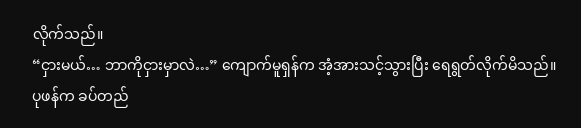လိုက်သည်။
“ငှားမယ်… ဘာကိုငှားမှာလဲ…” ကျောက်မူရှန်က အံ့အားသင့်သွားပြီး ရေရွတ်လိုက်မိသည်။
ပုဖန်က ခပ်တည်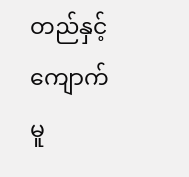တည်နှင့် ကျောက်မူ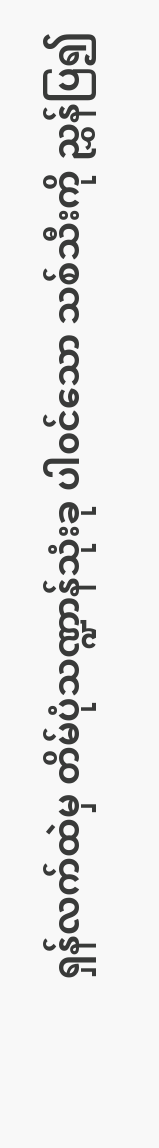ရှန်လက်ထဲမှ တိမ်ပုံသဏ္ဍာန်သုံးခု ပါ၀င်သော သစ်သီးကို ညွှန်ပြ၍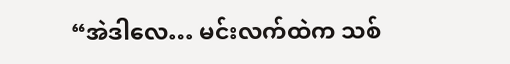“အဲဒါလေ… မင်းလက်ထဲက သစ်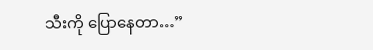သီးကို ပြောနေတာ…”